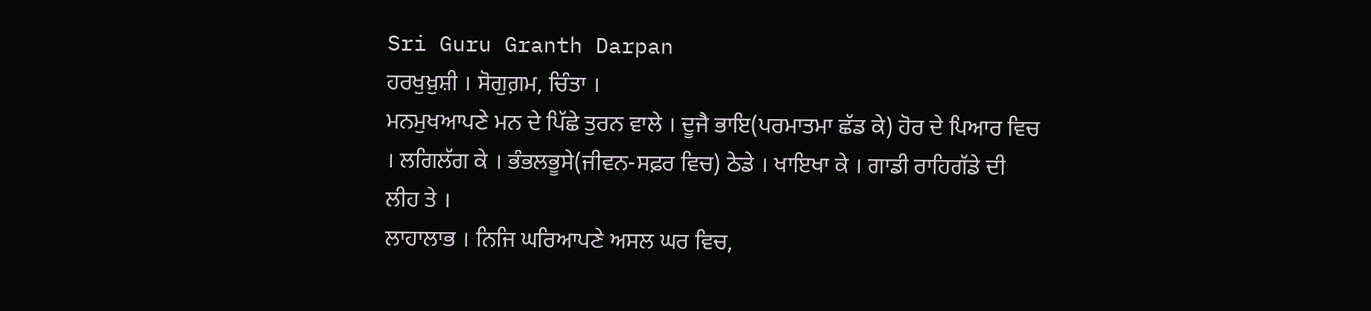Sri Guru Granth Darpan
ਹਰਖੁਖ਼ੁਸ਼ੀ । ਸੋਗੁਗ਼ਮ, ਚਿੰਤਾ ।
ਮਨਮੁਖਆਪਣੇ ਮਨ ਦੇ ਪਿੱਛੇ ਤੁਰਨ ਵਾਲੇ । ਦੂਜੈ ਭਾਇ(ਪਰਮਾਤਮਾ ਛੱਡ ਕੇ) ਹੋਰ ਦੇ ਪਿਆਰ ਵਿਚ
। ਲਗਿਲੱਗ ਕੇ । ਭੰਭਲਭੂਸੇ(ਜੀਵਨ-ਸਫ਼ਰ ਵਿਚ) ਠੇਡੇ । ਖਾਇਖਾ ਕੇ । ਗਾਡੀ ਰਾਹਿਗੱਡੇ ਦੀ
ਲੀਹ ਤੇ ।
ਲਾਹਾਲਾਭ । ਨਿਜਿ ਘਰਿਆਪਣੇ ਅਸਲ ਘਰ ਵਿਚ,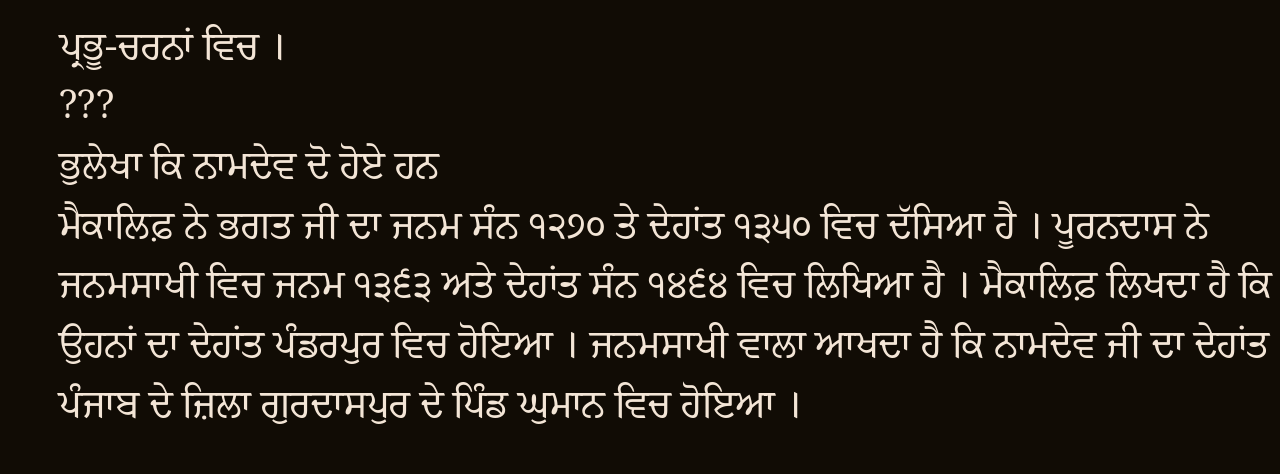ਪ੍ਰਭੂ-ਚਰਨਾਂ ਵਿਚ ।
???
ਭੁਲੇਖਾ ਕਿ ਨਾਮਦੇਵ ਦੋ ਹੋਏ ਹਨ
ਮੈਕਾਲਿਫ਼ ਨੇ ਭਗਤ ਜੀ ਦਾ ਜਨਮ ਸੰਨ ੧੨੭੦ ਤੇ ਦੇਹਾਂਤ ੧੩੫੦ ਵਿਚ ਦੱਸਿਆ ਹੈ । ਪੂਰਨਦਾਸ ਨੇ
ਜਨਮਸਾਖੀ ਵਿਚ ਜਨਮ ੧੩੬੩ ਅਤੇ ਦੇਹਾਂਤ ਸੰਨ ੧੪੬੪ ਵਿਚ ਲਿਖਿਆ ਹੈ । ਮੈਕਾਲਿਫ਼ ਲਿਖਦਾ ਹੈ ਕਿ
ਉਹਨਾਂ ਦਾ ਦੇਹਾਂਤ ਪੰਡਰਪੁਰ ਵਿਚ ਹੋਇਆ । ਜਨਮਸਾਖੀ ਵਾਲਾ ਆਖਦਾ ਹੈ ਕਿ ਨਾਮਦੇਵ ਜੀ ਦਾ ਦੇਹਾਂਤ
ਪੰਜਾਬ ਦੇ ਜ਼ਿਲਾ ਗੁਰਦਾਸਪੁਰ ਦੇ ਪਿੰਡ ਘੁਮਾਨ ਵਿਚ ਹੋਇਆ ।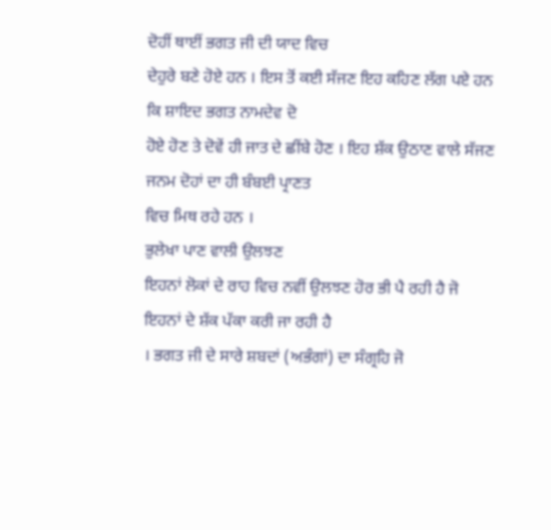ਦੋਹੀਂ ਥਾਈਂ ਭਗਤ ਜੀ ਦੀ ਯਾਦ ਵਿਚ
ਦੇਹੁਰੇ ਬਣੇ ਹੋਏ ਹਨ । ਇਸ ਤੋਂ ਕਈ ਸੱਜਣ ਇਹ ਕਹਿਣ ਲੱਗ ਪਏ ਹਨ ਕਿ ਸ਼ਾਇਦ ਭਗਤ ਨਾਮਦੇਵ ਦੋ
ਹੋਏ ਹੋਣ ਤੇ ਦੋਵੇਂ ਹੀ ਜਾਤ ਦੇ ਛੀਂਬੇ ਹੋਣ । ਇਹ ਸ਼ੱਕ ਉਠਾਣ ਵਾਲੇ ਸੱਜਣ ਜਨਮ ਦੋਹਾਂ ਦਾ ਹੀ ਬੰਬਈ ਪ੍ਰਾਣਤ
ਵਿਚ ਮਿਥ ਰਹੇ ਹਨ ।
ਭੁਲੇਖਾ ਪਾਣ ਵਾਲੀ ਉਲਝਣ
ਇਹਨਾਂ ਲੋਕਾਂ ਦੇ ਰਾਹ ਵਿਚ ਨਵੀਂ ਉਲਝਣ ਹੋਰ ਭੀ ਪੈ ਰਹੀ ਹੈ ਜੋ ਇਹਨਾਂ ਦੇ ਸ਼ੱਕ ਪੱਕਾ ਕਰੀ ਜਾ ਰਹੀ ਹੈ
। ਭਗਤ ਜੀ ਦੇ ਸਾਰੇ ਸ਼ਬਦਾਂ (ਅਭੰਗਾਂ) ਦਾ ਸੰਗ੍ਰਹਿ ਜੋ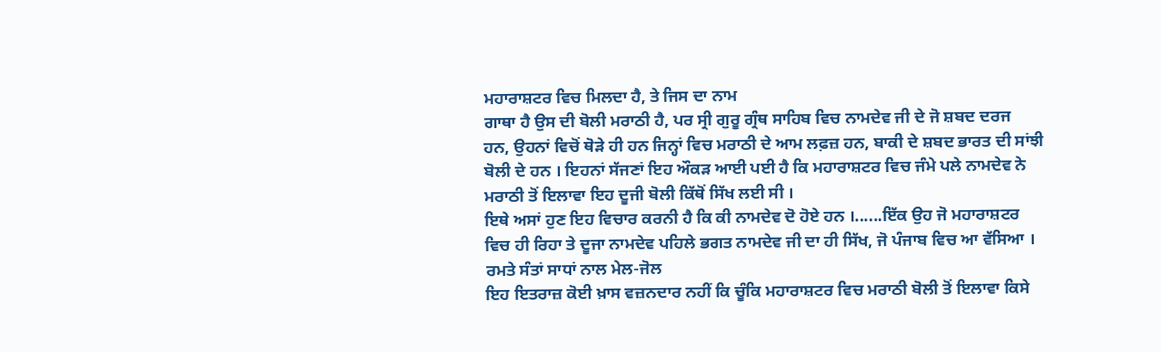ਮਹਾਰਾਸ਼ਟਰ ਵਿਚ ਮਿਲਦਾ ਹੈ, ਤੇ ਜਿਸ ਦਾ ਨਾਮ
ਗਾਥਾ ਹੈ ਉਸ ਦੀ ਬੋਲੀ ਮਰਾਠੀ ਹੈ, ਪਰ ਸ੍ਰੀ ਗੁਰੂ ਗ੍ਰੰਥ ਸਾਹਿਬ ਵਿਚ ਨਾਮਦੇਵ ਜੀ ਦੇ ਜੋ ਸ਼ਬਦ ਦਰਜ
ਹਨ, ਉਹਨਾਂ ਵਿਚੋਂ ਥੋੜੇ ਹੀ ਹਨ ਜਿਨ੍ਹਾਂ ਵਿਚ ਮਰਾਠੀ ਦੇ ਆਮ ਲਫ਼ਜ਼ ਹਨ, ਬਾਕੀ ਦੇ ਸ਼ਬਦ ਭਾਰਤ ਦੀ ਸਾਂਝੀ
ਬੋਲੀ ਦੇ ਹਨ । ਇਹਨਾਂ ਸੱਜਣਾਂ ਇਹ ਔਕੜ ਆਈ ਪਈ ਹੈ ਕਿ ਮਹਾਰਾਸ਼ਟਰ ਵਿਚ ਜੰਮੇ ਪਲੇ ਨਾਮਦੇਵ ਨੇ
ਮਰਾਠੀ ਤੋਂ ਇਲਾਵਾ ਇਹ ਦੂਜੀ ਬੋਲੀ ਕਿੱਥੋਂ ਸਿੱਖ ਲਈ ਸੀ ।
ਇਥੇ ਅਸਾਂ ਹੁਣ ਇਹ ਵਿਚਾਰ ਕਰਨੀ ਹੈ ਕਿ ਕੀ ਨਾਮਦੇਵ ਦੋ ਹੋਏ ਹਨ ।......ਇੱਕ ਉਹ ਜੋ ਮਹਾਰਾਸ਼ਟਰ
ਵਿਚ ਹੀ ਰਿਹਾ ਤੇ ਦੂਜਾ ਨਾਮਦੇਵ ਪਹਿਲੇ ਭਗਤ ਨਾਮਦੇਵ ਜੀ ਦਾ ਹੀ ਸਿੱਖ, ਜੋ ਪੰਜਾਬ ਵਿਚ ਆ ਵੱਸਿਆ ।
ਰਮਤੇ ਸੰਤਾਂ ਸਾਧਾਂ ਨਾਲ ਮੇਲ-ਜੋਲ
ਇਹ ਇਤਰਾਜ਼ ਕੋਈ ਖ਼ਾਸ ਵਜ਼ਨਦਾਰ ਨਹੀਂ ਕਿ ਚੂੰਕਿ ਮਹਾਰਾਸ਼ਟਰ ਵਿਚ ਮਰਾਠੀ ਬੋਲੀ ਤੋਂ ਇਲਾਵਾ ਕਿਸੇ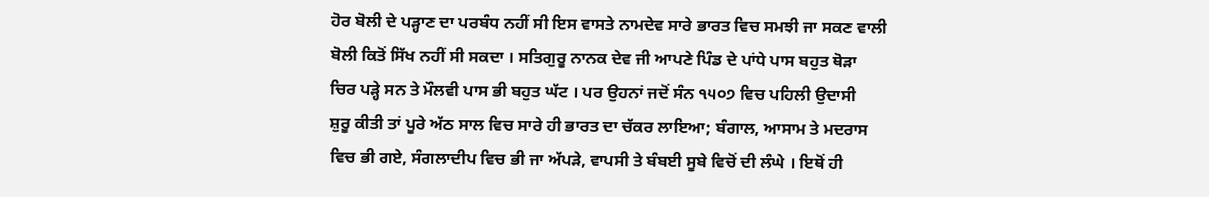ਹੋਰ ਬੋਲੀ ਦੇ ਪੜ੍ਹਾਣ ਦਾ ਪਰਬੰਧ ਨਹੀਂ ਸੀ ਇਸ ਵਾਸਤੇ ਨਾਮਦੇਵ ਸਾਰੇ ਭਾਰਤ ਵਿਚ ਸਮਝੀ ਜਾ ਸਕਣ ਵਾਲੀ
ਬੋਲੀ ਕਿਤੋਂ ਸਿੱਖ ਨਹੀਂ ਸੀ ਸਕਦਾ । ਸਤਿਗੁਰੂ ਨਾਨਕ ਦੇਵ ਜੀ ਆਪਣੇ ਪਿੰਡ ਦੇ ਪਾਂਧੇ ਪਾਸ ਬਹੁਤ ਥੋੜਾ
ਚਿਰ ਪੜ੍ਹੇ ਸਨ ਤੇ ਮੌਲਵੀ ਪਾਸ ਭੀ ਬਹੁਤ ਘੱਟ । ਪਰ ਉਹਨਾਂ ਜਦੋਂ ਸੰਨ ੧੫੦੭ ਵਿਚ ਪਹਿਲੀ ਉਦਾਸੀ
ਸ਼ੁਰੂ ਕੀਤੀ ਤਾਂ ਪੂਰੇ ਅੱਠ ਸਾਲ ਵਿਚ ਸਾਰੇ ਹੀ ਭਾਰਤ ਦਾ ਚੱਕਰ ਲਾਇਆ; ਬੰਗਾਲ, ਆਸਾਮ ਤੇ ਮਦਰਾਸ
ਵਿਚ ਭੀ ਗਏ, ਸੰਗਲਾਦੀਪ ਵਿਚ ਭੀ ਜਾ ਅੱਪੜੇ, ਵਾਪਸੀ ਤੇ ਬੰਬਈ ਸੂਬੇ ਵਿਚੋਂ ਦੀ ਲੰਘੇ । ਇਥੋਂ ਹੀ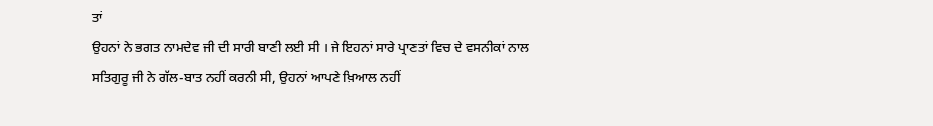ਤਾਂ
ਉਹਨਾਂ ਨੇ ਭਗਤ ਨਾਮਦੇਵ ਜੀ ਦੀ ਸਾਰੀ ਬਾਣੀ ਲਈ ਸੀ । ਜੇ ਇਹਨਾਂ ਸਾਰੇ ਪ੍ਰਾਣਤਾਂ ਵਿਚ ਦੇ ਵਸਨੀਕਾਂ ਨਾਲ
ਸਤਿਗੁਰੂ ਜੀ ਨੇ ਗੱਲ-ਬਾਤ ਨਹੀਂ ਕਰਨੀ ਸੀ, ਉਹਨਾਂ ਆਪਣੇ ਖ਼ਿਆਲ ਨਹੀਂ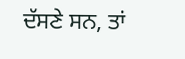ਦੱਸਣੇ ਸਨ, ਤਾਂ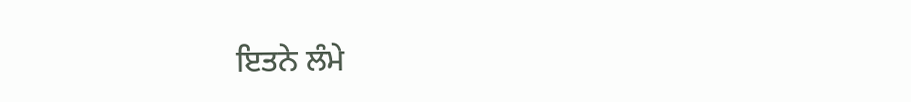ਇਤਨੇ ਲੰਮੇ